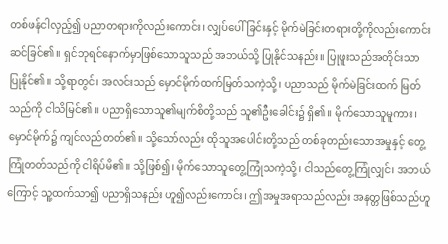တစ်ဖန်ငါလှည့်၍ ပညာတရားကိုလည်းကောင်း၊ လျှပ်ပေါ်ခြင်းနှင့် မိုက်မဲခြင်းတရားတို့ကိုလည်းကောင်း ဆင်ခြင်၏။ ရှင်ဘုရင်နောက်မှာဖြစ်သောသူသည် အဘယ်သို့ ပြုနိုင်သနည်း။ ပြုဖူးသည်အတိုင်းသာ ပြုနိုင်၏။ သို့ရာတွင်၊ အလင်းသည် မှောင်မိုက်ထက်မြတ်သကဲ့သို့၊ ပညာသည် မိုက်မဲခြင်းထက် မြတ်သည်ကို ငါသိမြင်၏။ ပညာရှိသောသူ၏မျက်စိတို့သည် သူ၏ဦးခေါင်း၌ ရှိ၏။ မိုက်သောသူမူကား၊ မှောင်မိုက်၌ ကျင်လည်တတ်၏။ သို့သော်လည်း ထိုသူအပေါင်းတို့သည် တစ်ခုတည်းသောအမှုနှင့် တွေ့ကြုံတတ်သည်ကို ငါရိပ်မိ၏။ သို့ဖြစ်၍၊ မိုက်သောသူတွေ့ကြုံသကဲ့သို့၊ ငါသည်တွေ့ကြုံလျှင်၊ အဘယ်ကြောင့် သူ့ထက်သာ၍ ပညာရှိသနည်း ဟူ၍လည်းကောင်း၊ ဤအမှုအရာသည်လည်း အနတ္တဖြစ်သည်ဟူ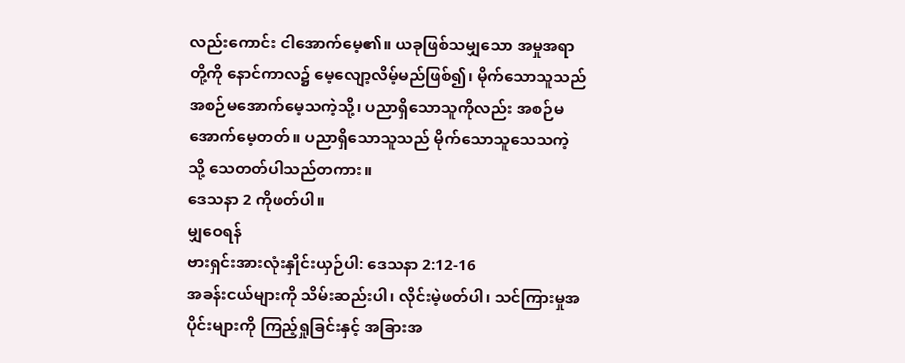လည်းကောင်း ငါအောက်မေ့၏။ ယခုဖြစ်သမျှသော အမှုအရာတို့ကို နောင်ကာလ၌ မေ့လျော့လိမ့်မည်ဖြစ်၍၊ မိုက်သောသူသည် အစဉ်မအောက်မေ့သကဲ့သို့၊ ပညာရှိသောသူကိုလည်း အစဉ်မအောက်မေ့တတ်။ ပညာရှိသောသူသည် မိုက်သောသူသေသကဲ့သို့ သေတတ်ပါသည်တကား။
ဒေသနာ 2 ကိုဖတ်ပါ။
မျှဝေရန်
ဗားရှင်းအားလုံးနှိုင်းယှဉ်ပါ: ဒေသနာ 2:12-16
အခန်းငယ်များကို သိမ်းဆည်းပါ၊ လိုင်းမဲ့ဖတ်ပါ၊ သင်ကြားမှုအပိုင်းများကို ကြည့်ရှုခြင်းနှင့် အခြားအ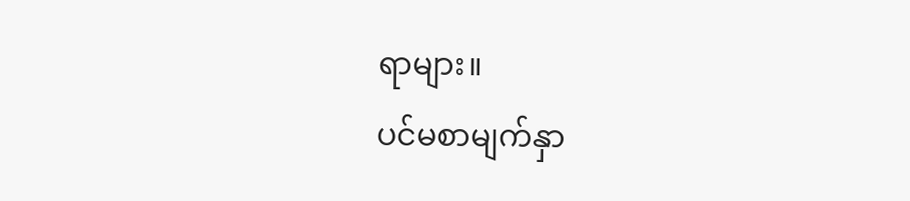ရာများ။
ပင်မစာမျက်နှာ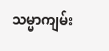သမ္မာကျမ်း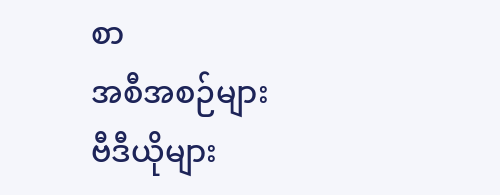စာ
အစီအစဉ်များ
ဗီဒီယိုများ